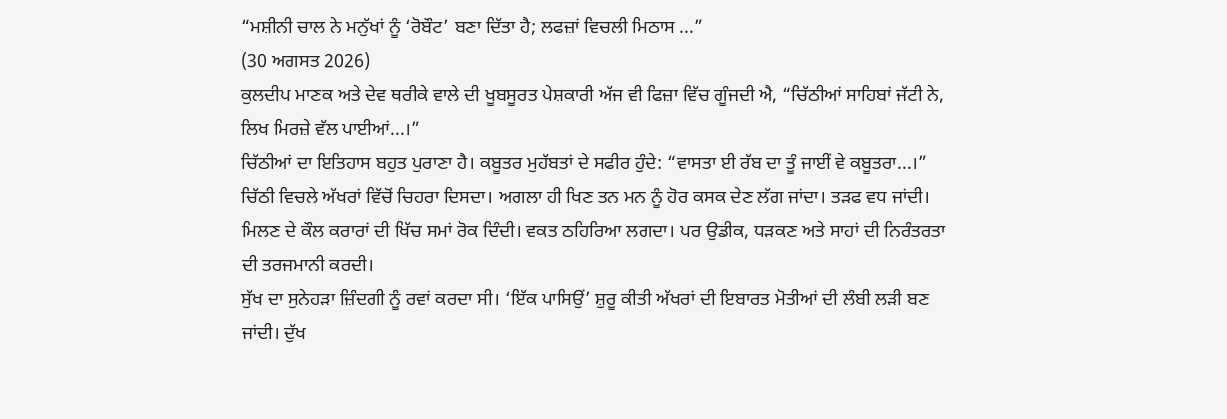“ਮਸ਼ੀਨੀ ਚਾਲ ਨੇ ਮਨੁੱਖਾਂ ਨੂੰ ‘ਰੋਬੌਟ’ ਬਣਾ ਦਿੱਤਾ ਹੈ; ਲਫਜ਼ਾਂ ਵਿਚਲੀ ਮਿਠਾਸ ...”
(30 ਅਗਸਤ 2026)
ਕੁਲਦੀਪ ਮਾਣਕ ਅਤੇ ਦੇਵ ਥਰੀਕੇ ਵਾਲੇ ਦੀ ਖੂਬਸੂਰਤ ਪੇਸ਼ਕਾਰੀ ਅੱਜ ਵੀ ਫਿਜ਼ਾ ਵਿੱਚ ਗੂੰਜਦੀ ਐ, “ਚਿੱਠੀਆਂ ਸਾਹਿਬਾਂ ਜੱਟੀ ਨੇ, ਲਿਖ ਮਿਰਜ਼ੇ ਵੱਲ ਪਾਈਆਂ...।”
ਚਿੱਠੀਆਂ ਦਾ ਇਤਿਹਾਸ ਬਹੁਤ ਪੁਰਾਣਾ ਹੈ। ਕਬੂਤਰ ਮੁਹੱਬਤਾਂ ਦੇ ਸਫੀਰ ਹੁੰਦੇ: “ਵਾਸਤਾ ਈ ਰੱਬ ਦਾ ਤੂੰ ਜਾਈਂ ਵੇ ਕਬੂਤਰਾ...।” ਚਿੱਠੀ ਵਿਚਲੇ ਅੱਖਰਾਂ ਵਿੱਚੋਂ ਚਿਹਰਾ ਦਿਸਦਾ। ਅਗਲਾ ਹੀ ਖਿਣ ਤਨ ਮਨ ਨੂੰ ਹੋਰ ਕਸਕ ਦੇਣ ਲੱਗ ਜਾਂਦਾ। ਤੜਫ ਵਧ ਜਾਂਦੀ। ਮਿਲਣ ਦੇ ਕੌਲ ਕਰਾਰਾਂ ਦੀ ਖਿੱਚ ਸਮਾਂ ਰੋਕ ਦਿੰਦੀ। ਵਕਤ ਠਹਿਰਿਆ ਲਗਦਾ। ਪਰ ਉਡੀਕ, ਧੜਕਣ ਅਤੇ ਸਾਹਾਂ ਦੀ ਨਿਰੰਤਰਤਾ ਦੀ ਤਰਜਮਾਨੀ ਕਰਦੀ।
ਸੁੱਖ ਦਾ ਸੁਨੇਹੜਾ ਜ਼ਿੰਦਗੀ ਨੂੰ ਰਵਾਂ ਕਰਦਾ ਸੀ। ‘ਇੱਕ ਪਾਸਿਉਂ’ ਸ਼ੁਰੂ ਕੀਤੀ ਅੱਖਰਾਂ ਦੀ ਇਬਾਰਤ ਮੋਤੀਆਂ ਦੀ ਲੰਬੀ ਲੜੀ ਬਣ ਜਾਂਦੀ। ਦੁੱਖ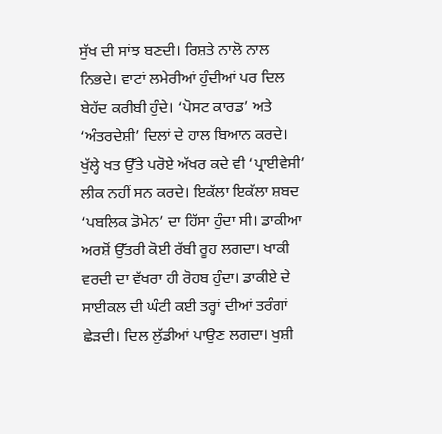ਸੁੱਖ ਦੀ ਸਾਂਝ ਬਣਦੀ। ਰਿਸ਼ਤੇ ਨਾਲੋ ਨਾਲ ਨਿਭਦੇ। ਵਾਟਾਂ ਲਮੇਰੀਆਂ ਹੁੰਦੀਆਂ ਪਰ ਦਿਲ ਬੇਹੱਦ ਕਰੀਬੀ ਹੁੰਦੇ। ‘ਪੋਸਟ ਕਾਰਡ’ ਅਤੇ ‘ਅੰਤਰਦੇਸ਼ੀ’ ਦਿਲਾਂ ਦੇ ਹਾਲ ਬਿਆਨ ਕਰਦੇ। ਖੁੱਲ੍ਹੇ ਖਤ ਉੱਤੇ ਪਰੋਏ ਅੱਖਰ ਕਦੇ ਵੀ ‘ਪ੍ਰਾਈਵੇਸੀ’ ਲੀਕ ਨਹੀਂ ਸਨ ਕਰਦੇ। ਇਕੱਲਾ ਇਕੱਲਾ ਸ਼ਬਦ ‘ਪਬਲਿਕ ਡੋਮੇਨ’ ਦਾ ਹਿੱਸਾ ਹੁੰਦਾ ਸੀ। ਡਾਕੀਆ ਅਰਸ਼ੋਂ ਉੱਤਰੀ ਕੋਈ ਰੱਬੀ ਰੂਹ ਲਗਦਾ। ਖਾਕੀ ਵਰਦੀ ਦਾ ਵੱਖਰਾ ਹੀ ਰੋਹਬ ਹੁੰਦਾ। ਡਾਕੀਏ ਦੇ ਸਾਈਕਲ ਦੀ ਘੰਟੀ ਕਈ ਤਰ੍ਹਾਂ ਦੀਆਂ ਤਰੰਗਾਂ ਛੇੜਦੀ। ਦਿਲ ਲੁੱਡੀਆਂ ਪਾਉਣ ਲਗਦਾ। ਖੁਸ਼ੀ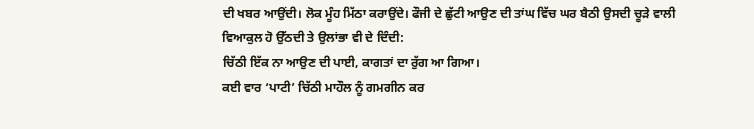ਦੀ ਖਬਰ ਆਉਂਦੀ। ਲੋਕ ਮੂੰਹ ਮਿੱਠਾ ਕਰਾਉਂਦੇ। ਫੌਜੀ ਦੇ ਛੁੱਟੀ ਆਉਣ ਦੀ ਤਾਂਘ ਵਿੱਚ ਘਰ ਬੈਠੀ ਉਸਦੀ ਚੂੜੇ ਵਾਲੀ ਵਿਆਕੁਲ ਹੋ ਉੱਠਦੀ ਤੇ ਉਲਾਂਭਾ ਵੀ ਦੇ ਦਿੰਦੀ:
ਚਿੱਠੀ ਇੱਕ ਨਾ ਆਉਣ ਦੀ ਪਾਈ, ਕਾਗਤਾਂ ਦਾ ਰੁੱਗ ਆ ਗਿਆ।
ਕਈ ਵਾਰ ‘ਪਾਟੀ’ ਚਿੱਠੀ ਮਾਹੌਲ ਨੂੰ ਗਮਗੀਨ ਕਰ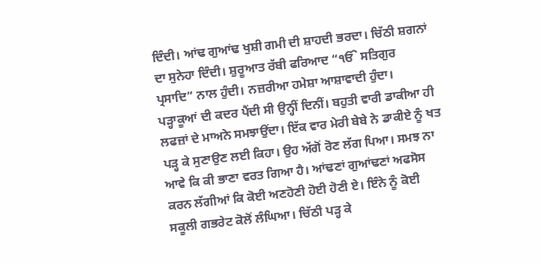ਦਿੰਦੀ। ਆਂਢ ਗੁਆਂਢ ਖੁਸ਼ੀ ਗਮੀ ਦੀ ਸ਼ਾਹਦੀ ਭਰਦਾ। ਚਿੱਠੀ ਸ਼ਗਨਾਂ ਦਾ ਸੁਨੇਹਾ ਦਿੰਦੀ। ਸ਼ੁਰੂਆਤ ਰੱਬੀ ਫਰਿਆਦ “ੴ ਸਤਿਗੁਰ ਪ੍ਰਸਾਦਿ” ਨਾਲ ਹੁੰਦੀ। ਨਜ਼ਰੀਆ ਹਮੇਸ਼ਾ ਆਸ਼ਾਵਾਦੀ ਹੁੰਦਾ।
ਪੜ੍ਹਾਕੂਆਂ ਦੀ ਕਦਰ ਪੈਂਦੀ ਸੀ ਉਨ੍ਹੀਂ ਦਿਨੀਂ। ਬਹੁਤੀ ਵਾਰੀ ਡਾਕੀਆ ਹੀ ਲਫਜ਼ਾਂ ਦੇ ਮਾਅਨੇ ਸਮਝਾਉਂਦਾ। ਇੱਕ ਵਾਰ ਮੇਰੀ ਬੇਬੇ ਨੇ ਡਾਕੀਏ ਨੂੰ ਖਤ ਪੜ੍ਹ ਕੇ ਸੁਣਾਉਣ ਲਈ ਕਿਹਾ। ਉਹ ਅੱਗੋਂ ਰੋਣ ਲੱਗ ਪਿਆ। ਸਮਝ ਨਾ ਆਵੇ ਕਿ ਕੀ ਭਾਣਾ ਵਰਤ ਗਿਆ ਹੈ। ਆਂਢਣਾਂ ਗੁਆਂਢਣਾਂ ਅਫਸੋਸ ਕਰਨ ਲੱਗੀਆਂ ਕਿ ਕੋਈ ਅਣਹੋਣੀ ਹੋਈ ਹੋਣੀ ਏ। ਇੰਨੇ ਨੂੰ ਕੋਈ ਸਕੂਲੀ ਗਭਰੇਟ ਕੋਲੋਂ ਲੰਘਿਆ। ਚਿੱਠੀ ਪੜ੍ਹ ਕੇ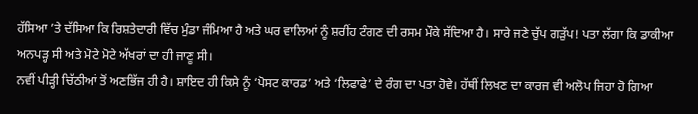ਹੱਸਿਆ ’ਤੇ ਦੱਸਿਆ ਕਿ ਰਿਸ਼ਤੇਦਾਰੀ ਵਿੱਚ ਮੁੰਡਾ ਜੰਮਿਆ ਹੈ ਅਤੇ ਘਰ ਵਾਲਿਆਂ ਨੂੰ ਸ਼ਰੀਂਹ ਟੰਗਣ ਦੀ ਰਸਮ ਮੌਕੇ ਸੱਦਿਆ ਹੈ। ਸਾਰੇ ਜਣੇ ਚੁੱਪ ਗੜੁੱਪ! ਪਤਾ ਲੱਗਾ ਕਿ ਡਾਕੀਆ ਅਨਪੜ੍ਹ ਸੀ ਅਤੇ ਮੋਟੇ ਮੋਟੇ ਅੱਖਰਾਂ ਦਾ ਹੀ ਜਾਣੂ ਸੀ।
ਨਵੀਂ ਪੀੜ੍ਹੀ ਚਿੱਠੀਆਂ ਤੋਂ ਅਣਭਿੱਜ ਹੀ ਹੈ। ਸ਼ਾਇਦ ਹੀ ਕਿਸੇ ਨੂੰ ‘ਪੋਸਟ ਕਾਰਡ’ ਅਤੇ ‘ਲਿਫਾਫੇ’ ਦੇ ਰੰਗ ਦਾ ਪਤਾ ਹੋਵੇ। ਹੱਥੀਂ ਲਿਖਣ ਦਾ ਕਾਰਜ ਵੀ ਅਲੋਪ ਜਿਹਾ ਹੋ ਗਿਆ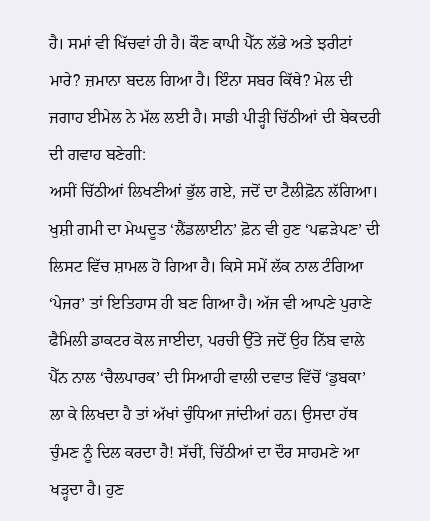ਹੈ। ਸਮਾਂ ਵੀ ਖਿੱਚਵਾਂ ਹੀ ਹੈ। ਕੌਣ ਕਾਪੀ ਪੈੱਨ ਲੱਭੇ ਅਤੇ ਝਰੀਟਾਂ ਮਾਰੇ? ਜ਼ਮਾਨਾ ਬਦਲ ਗਿਆ ਹੈ। ਇੰਨਾ ਸਬਰ ਕਿੱਥੇ? ਮੇਲ ਦੀ ਜਗਾਹ ਈਮੇਲ ਨੇ ਮੱਲ ਲਈ ਹੈ। ਸਾਡੀ ਪੀੜ੍ਹੀ ਚਿੱਠੀਆਂ ਦੀ ਬੇਕਦਰੀ ਦੀ ਗਵਾਹ ਬਣੇਗੀ:
ਅਸੀਂ ਚਿੱਠੀਆਂ ਲਿਖਣੀਆਂ ਭੁੱਲ ਗਏ, ਜਦੋਂ ਦਾ ਟੈਲੀਫ਼ੋਨ ਲੱਗਿਆ।
ਖੁਸ਼ੀ ਗਮੀ ਦਾ ਮੇਘਦੂਤ ‘ਲੈਂਡਲਾਈਨ’ ਫ਼ੋਨ ਵੀ ਹੁਣ ‘ਪਛੜੇਪਣ’ ਦੀ ਲਿਸਟ ਵਿੱਚ ਸ਼ਾਮਲ ਹੋ ਗਿਆ ਹੈ। ਕਿਸੇ ਸਮੇਂ ਲੱਕ ਨਾਲ ਟੰਗਿਆ ‘ਪੇਜਰ’ ਤਾਂ ਇਤਿਹਾਸ ਹੀ ਬਣ ਗਿਆ ਹੈ। ਅੱਜ ਵੀ ਆਪਣੇ ਪੁਰਾਣੇ ਫੈਮਿਲੀ ਡਾਕਟਰ ਕੋਲ ਜਾਈਦਾ, ਪਰਚੀ ਉੱਤੇ ਜਦੋਂ ਉਹ ਨਿੱਬ ਵਾਲੇ ਪੈੱਨ ਨਾਲ ‘ਚੈਲਪਾਰਕ’ ਦੀ ਸਿਆਹੀ ਵਾਲੀ ਦਵਾਤ ਵਿੱਚੋਂ ‘ਡੁਬਕਾ’ ਲਾ ਕੇ ਲਿਖਦਾ ਹੈ ਤਾਂ ਅੱਖਾਂ ਚੁੰਧਿਆ ਜਾਂਦੀਆਂ ਹਨ। ਉਸਦਾ ਹੱਥ ਚੁੰਮਣ ਨੂੰ ਦਿਲ ਕਰਦਾ ਹੈ! ਸੱਚੀਂ, ਚਿੱਠੀਆਂ ਦਾ ਦੌਰ ਸਾਹਮਣੇ ਆ ਖੜ੍ਹਦਾ ਹੈ। ਹੁਣ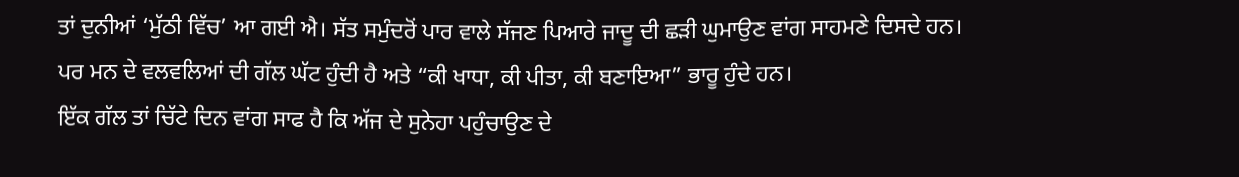ਤਾਂ ਦੁਨੀਆਂ ‘ਮੁੱਠੀ ਵਿੱਚ’ ਆ ਗਈ ਐ। ਸੱਤ ਸਮੁੰਦਰੋਂ ਪਾਰ ਵਾਲੇ ਸੱਜਣ ਪਿਆਰੇ ਜਾਦੂ ਦੀ ਛੜੀ ਘੁਮਾਉਣ ਵਾਂਗ ਸਾਹਮਣੇ ਦਿਸਦੇ ਹਨ। ਪਰ ਮਨ ਦੇ ਵਲਵਲਿਆਂ ਦੀ ਗੱਲ ਘੱਟ ਹੁੰਦੀ ਹੈ ਅਤੇ “ਕੀ ਖਾਧਾ, ਕੀ ਪੀਤਾ, ਕੀ ਬਣਾਇਆ” ਭਾਰੂ ਹੁੰਦੇ ਹਨ।
ਇੱਕ ਗੱਲ ਤਾਂ ਚਿੱਟੇ ਦਿਨ ਵਾਂਗ ਸਾਫ ਹੈ ਕਿ ਅੱਜ ਦੇ ਸੁਨੇਹਾ ਪਹੁੰਚਾਉਣ ਦੇ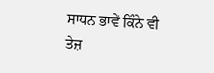ਸਾਧਨ ਭਾਵੇਂ ਕਿੰਨੇ ਵੀ ਤੇਜ਼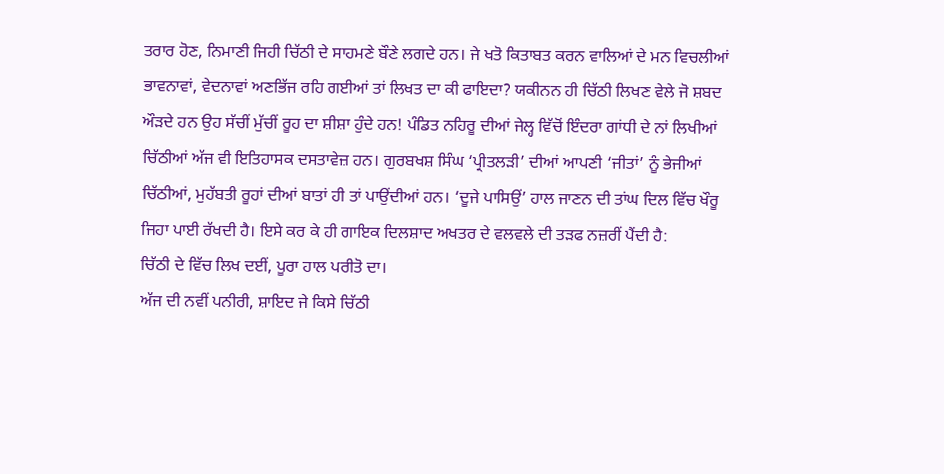ਤਰਾਰ ਹੋਣ, ਨਿਮਾਣੀ ਜਿਹੀ ਚਿੱਠੀ ਦੇ ਸਾਹਮਣੇ ਬੌਣੇ ਲਗਦੇ ਹਨ। ਜੇ ਖਤੋ ਕਿਤਾਬਤ ਕਰਨ ਵਾਲਿਆਂ ਦੇ ਮਨ ਵਿਚਲੀਆਂ ਭਾਵਨਾਵਾਂ, ਵੇਦਨਾਵਾਂ ਅਣਭਿੱਜ ਰਹਿ ਗਈਆਂ ਤਾਂ ਲਿਖਤ ਦਾ ਕੀ ਫਾਇਦਾ? ਯਕੀਨਨ ਹੀ ਚਿੱਠੀ ਲਿਖਣ ਵੇਲੇ ਜੋ ਸ਼ਬਦ ਔੜਦੇ ਹਨ ਉਹ ਸੱਚੀਂ ਮੁੱਚੀਂ ਰੂਹ ਦਾ ਸ਼ੀਸ਼ਾ ਹੁੰਦੇ ਹਨ! ਪੰਡਿਤ ਨਹਿਰੂ ਦੀਆਂ ਜੇਲ੍ਹ ਵਿੱਚੋਂ ਇੰਦਰਾ ਗਾਂਧੀ ਦੇ ਨਾਂ ਲਿਖੀਆਂ ਚਿੱਠੀਆਂ ਅੱਜ ਵੀ ਇਤਿਹਾਸਕ ਦਸਤਾਵੇਜ਼ ਹਨ। ਗੁਰਬਖਸ਼ ਸਿੰਘ ‘ਪ੍ਰੀਤਲੜੀ’ ਦੀਆਂ ਆਪਣੀ ‘ਜੀਤਾਂ’ ਨੂੰ ਭੇਜੀਆਂ ਚਿੱਠੀਆਂ, ਮੁਹੱਬਤੀ ਰੂਹਾਂ ਦੀਆਂ ਬਾਤਾਂ ਹੀ ਤਾਂ ਪਾਉਂਦੀਆਂ ਹਨ। ‘ਦੂਜੇ ਪਾਸਿਉਂ’ ਹਾਲ ਜਾਣਨ ਦੀ ਤਾਂਘ ਦਿਲ ਵਿੱਚ ਖੌਰੂ ਜਿਹਾ ਪਾਈ ਰੱਖਦੀ ਹੈ। ਇਸੇ ਕਰ ਕੇ ਹੀ ਗਾਇਕ ਦਿਲਸ਼ਾਦ ਅਖਤਰ ਦੇ ਵਲਵਲੇ ਦੀ ਤੜਫ ਨਜ਼ਰੀਂ ਪੈਂਦੀ ਹੈ:
ਚਿੱਠੀ ਦੇ ਵਿੱਚ ਲਿਖ ਦਈਂ, ਪੂਰਾ ਹਾਲ ਪਰੀਤੋ ਦਾ।
ਅੱਜ ਦੀ ਨਵੀਂ ਪਨੀਰੀ, ਸ਼ਾਇਦ ਜੇ ਕਿਸੇ ਚਿੱਠੀ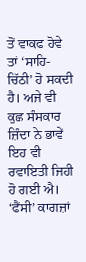ਤੋਂ ਵਾਕਫ ਹੋਵੇ ਤਾਂ ‘ਸਾਹਿ-ਚਿੱਠੀ’ ਹੋ ਸਕਦੀ ਹੈ। ਅਜੇ ਵੀ ਕੁਛ ਸੰਸਕਾਰ ਜ਼ਿੰਦਾ ਨੇ ਭਾਵੇਂ ਇਹ ਵੀ ਰਵਾਇਤੀ ਜਿਹੀ ਹੋ ਗਈ ਐ। ‘ਫੈਂਸੀ’ ਕਾਗਜ਼ਾਂ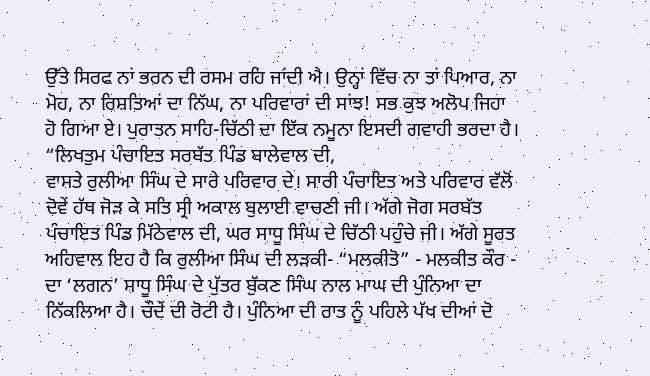ਉੱਤੇ ਸਿਰਫ ਨਾਂ ਭਰਨ ਦੀ ਰਸਮ ਰਹਿ ਜਾਂਦੀ ਐ। ਉਨ੍ਹਾਂ ਵਿੱਚ ਨਾ ਤਾਂ ਪਿਆਰ, ਨਾ ਮੋਹ, ਨਾ ਰਿਸ਼ਤਿਆਂ ਦਾ ਨਿੱਘ, ਨਾ ਪਰਿਵਾਰਾਂ ਦੀ ਸਾਂਝ! ਸਭ ਕੁਝ ਅਲੋਪ ਜਿਹਾ ਹੋ ਗਿਆ ਏ। ਪੁਰਾਤਨ ਸਾਹਿ-ਚਿੱਠੀ ਦਾ ਇੱਕ ਨਮੂਨਾ ਇਸਦੀ ਗਵਾਹੀ ਭਰਦਾ ਹੈ।
“ਲਿਖਤੁਮ ਪੰਚਾਇਤ ਸਰਬੱਤ ਪਿੰਡ ਬਾਲੇਵਾਲ ਦੀ,
ਵਾਸਤੇ ਰੁਲੀਆ ਸਿੰਘ ਦੇ ਸਾਰੇ ਪਰਿਵਾਰ ਦੇ। ਸਾਰੀ ਪੰਚਾਇਤ ਅਤੇ ਪਰਿਵਾਰ ਵੱਲੋਂ ਦੋਵੇਂ ਹੱਥ ਜੋੜ ਕੇ ਸਤਿ ਸ੍ਰੀ ਅਕਾਲ ਬੁਲਾਈ ਵਾਚਣੀ ਜੀ। ਅੱਗੇ ਜੋਗ ਸਰਬੱਤ ਪੰਚਾਇਤ ਪਿੰਡ ਮਿੱਠੇਵਾਲ ਦੀ, ਘਰ ਸਾਧੂ ਸਿੰਘ ਦੇ ਚਿੱਠੀ ਪਹੁੰਚੇ ਜੀ। ਅੱਗੇ ਸੂਰਤ ਅਹਿਵਾਲ ਇਹ ਹੈ ਕਿ ਰੁਲੀਆ ਸਿੰਘ ਦੀ ਲੜਕੀ- “ਮਲਕੀਤੋ” - ਮਲਕੀਤ ਕੌਰ - ਦਾ ‘ਲਗਨ’ ਸਾਧੂ ਸਿੰਘ ਦੇ ਪੁੱਤਰ ਬੁੱਕਣ ਸਿੰਘ ਨਾਲ ਮਾਘ ਦੀ ਪੁੰਨਿਆ ਦਾ ਨਿੱਕਲਿਆ ਹੈ। ਚੌਦੇਂ ਦੀ ਰੋਟੀ ਹੈ। ਪੁੰਨਿਆ ਦੀ ਰਾਤ ਨੂੰ ਪਹਿਲੇ ਪੱਖ ਦੀਆਂ ਦੋ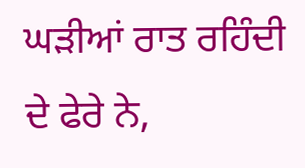ਘੜੀਆਂ ਰਾਤ ਰਹਿੰਦੀ ਦੇ ਫੇਰੇ ਨੇ,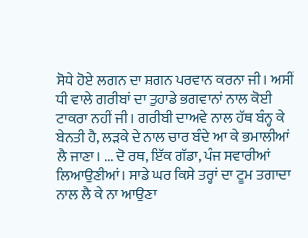ਸੋਧੇ ਹੋਏ ਲਗਨ ਦਾ ਸ਼ਗਨ ਪਰਵਾਨ ਕਰਨਾ ਜੀ। ਅਸੀਂ ਧੀ ਵਾਲੇ ਗਰੀਬਾਂ ਦਾ ਤੁਹਾਡੇ ਭਗਵਾਨਾਂ ਨਾਲ ਕੋਈ ਟਾਕਰਾ ਨਹੀਂ ਜੀ। ਗਰੀਬੀ ਦਾਅਵੇ ਨਾਲ ਹੱਥ ਬੰਨ੍ਹ ਕੇ ਬੇਨਤੀ ਹੈ, ਲੜਕੇ ਦੇ ਨਾਲ ਚਾਰ ਬੰਦੇ ਆ ਕੇ ਭਮਾਲੀਆਂ ਲੈ ਜਾਣਾ। ... ਦੋ ਰਥ, ਇੱਕ ਗੱਡਾ, ਪੰਜ ਸਵਾਰੀਆਂ ਲਿਆਉਣੀਆਂ। ਸਾਡੇ ਘਰ ਕਿਸੇ ਤਰ੍ਹਾਂ ਦਾ ਟੂਮ ਤਗਾਦਾ ਨਾਲ ਲੈ ਕੇ ਨਾ ਆਉਣਾ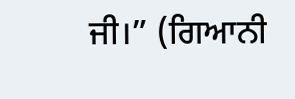ਜੀ।” (ਗਿਆਨੀ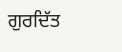ਗੁਰਦਿੱਤ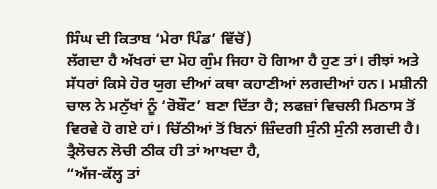ਸਿੰਘ ਦੀ ਕਿਤਾਬ ‘ਮੇਰਾ ਪਿੰਡ’ ਵਿੱਚੋਂ)
ਲੱਗਦਾ ਹੈ ਅੱਖਰਾਂ ਦਾ ਮੋਹ ਗੁੰਮ ਜਿਹਾ ਹੋ ਗਿਆ ਹੈ ਹੁਣ ਤਾਂ। ਰੀਝਾਂ ਅਤੇ ਸੱਧਰਾਂ ਕਿਸੇ ਹੋਰ ਯੁਗ ਦੀਆਂ ਕਥਾ ਕਹਾਣੀਆਂ ਲਗਦੀਆਂ ਹਨ। ਮਸ਼ੀਨੀ ਚਾਲ ਨੇ ਮਨੁੱਖਾਂ ਨੂੰ ‘ਰੋਬੌਟ’ ਬਣਾ ਦਿੱਤਾ ਹੈ; ਲਫਜ਼ਾਂ ਵਿਚਲੀ ਮਿਠਾਸ ਤੋਂ ਵਿਰਵੇ ਹੋ ਗਏ ਹਾਂ। ਚਿੱਠੀਆਂ ਤੋਂ ਬਿਨਾਂ ਜ਼ਿੰਦਗੀ ਸੁੰਨੀ ਸੁੰਨੀ ਲਗਦੀ ਹੈ। ਤ੍ਰੈਲੋਚਨ ਲੋਚੀ ਠੀਕ ਹੀ ਤਾਂ ਆਖਦਾ ਹੈ,
“ਅੱਜ-ਕੱਲ੍ਹ ਤਾਂ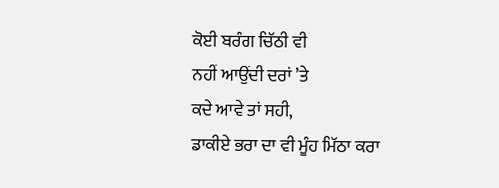ਕੋਈ ਬਰੰਗ ਚਿੱਠੀ ਵੀ
ਨਹੀਂ ਆਉਂਦੀ ਦਰਾਂ ’ਤੇ
ਕਦੇ ਆਵੇ ਤਾਂ ਸਹੀ,
ਡਾਕੀਏ ਭਰਾ ਦਾ ਵੀ ਮੂੰਹ ਮਿੱਠਾ ਕਰਾ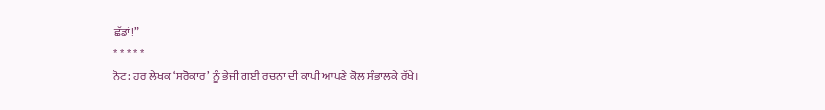ਛੱਡਾਂ!”
* * * * *
ਨੋਟ: ਹਰ ਲੇਖਕ ‘ਸਰੋਕਾਰ’ ਨੂੰ ਭੇਜੀ ਗਈ ਰਚਨਾ ਦੀ ਕਾਪੀ ਆਪਣੇ ਕੋਲ ਸੰਭਾਲਕੇ ਰੱਖੇ।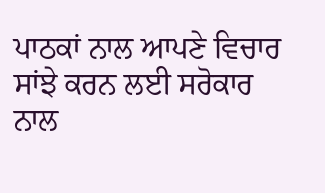ਪਾਠਕਾਂ ਨਾਲ ਆਪਣੇ ਵਿਚਾਰ ਸਾਂਝੇ ਕਰਨ ਲਈ ਸਰੋਕਾਰ ਨਾਲ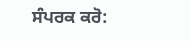ਸੰਪਰਕ ਕਰੋ: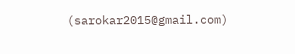(sarokar2015@gmail.com)